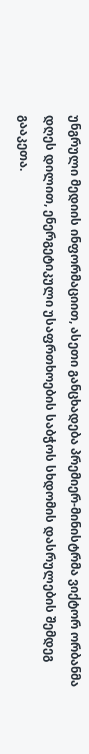უნგრული მედიის ინფორმაციით, ასეთი განცხადება პრემიერ-მინისტრმა ვიქტორ ორბანმა დღეს დილით, ენერგეტიკული უსაფრთხოების საბჭოს სხდომის დასრულების შემდეგ გააკეთა.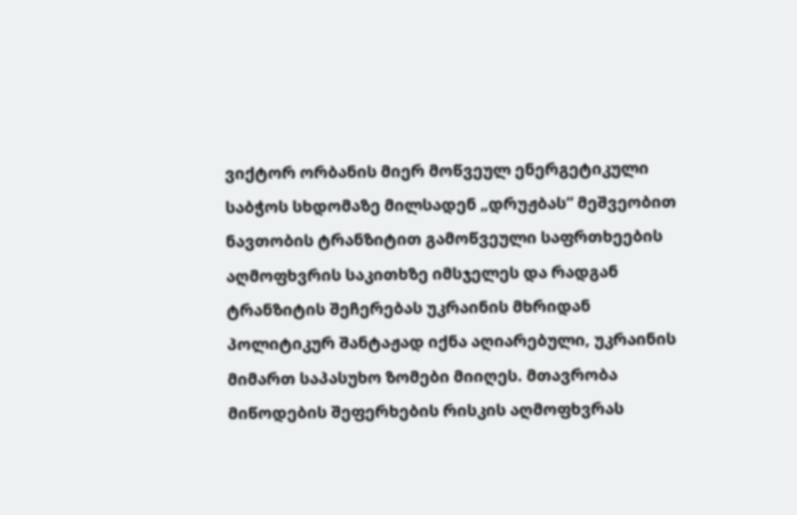ვიქტორ ორბანის მიერ მოწვეულ ენერგეტიკული საბჭოს სხდომაზე მილსადენ „დრუჟბას“ მეშვეობით ნავთობის ტრანზიტით გამოწვეული საფრთხეების აღმოფხვრის საკითხზე იმსჯელეს და რადგან ტრანზიტის შეჩერებას უკრაინის მხრიდან  პოლიტიკურ შანტაჟად იქნა აღიარებული, უკრაინის მიმართ საპასუხო ზომები მიიღეს. მთავრობა  მიწოდების შეფერხების რისკის აღმოფხვრას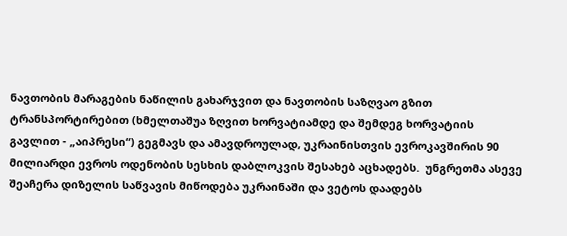ნავთობის მარაგების ნაწილის გახარჯვით და ნავთობის საზღვაო გზით ტრანსპორტირებით (ხმელთაშუა ზღვით ხორვატიამდე და შემდეგ ხორვატიის გავლით - „აიპრესი“) გეგმავს და ამავდროულად, უკრაინისთვის ევროკავშირის 90 მილიარდი ევროს ოდენობის სესხის დაბლოკვის შესახებ აცხადებს.  უნგრეთმა ასევე შეაჩერა დიზელის საწვავის მიწოდება უკრაინაში და ვეტოს დაადებს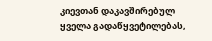კიევთან დაკავშირებულ ყველა გადაწყვეტილებას,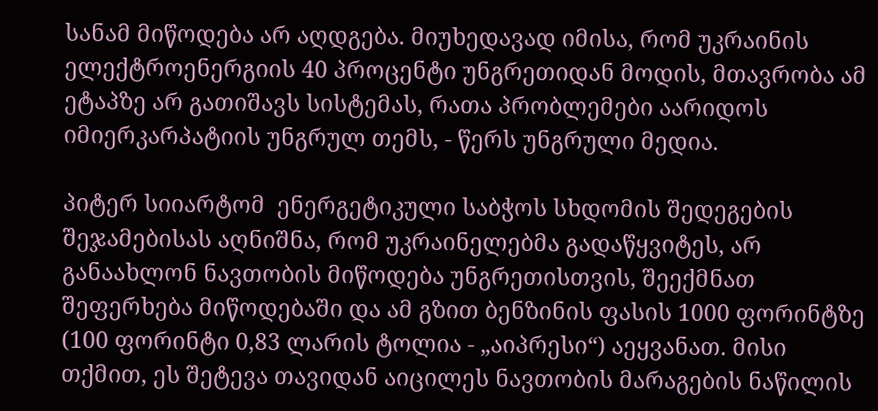სანამ მიწოდება არ აღდგება. მიუხედავად იმისა, რომ უკრაინის ელექტროენერგიის 40 პროცენტი უნგრეთიდან მოდის, მთავრობა ამ ეტაპზე არ გათიშავს სისტემას, რათა პრობლემები აარიდოს იმიერკარპატიის უნგრულ თემს, - წერს უნგრული მედია.

პიტერ სიიარტომ  ენერგეტიკული საბჭოს სხდომის შედეგების შეჯამებისას აღნიშნა, რომ უკრაინელებმა გადაწყვიტეს, არ განაახლონ ნავთობის მიწოდება უნგრეთისთვის, შეექმნათ შეფერხება მიწოდებაში და ამ გზით ბენზინის ფასის 1000 ფორინტზე (100 ფორინტი 0,83 ლარის ტოლია - „აიპრესი“) აეყვანათ. მისი თქმით, ეს შეტევა თავიდან აიცილეს ნავთობის მარაგების ნაწილის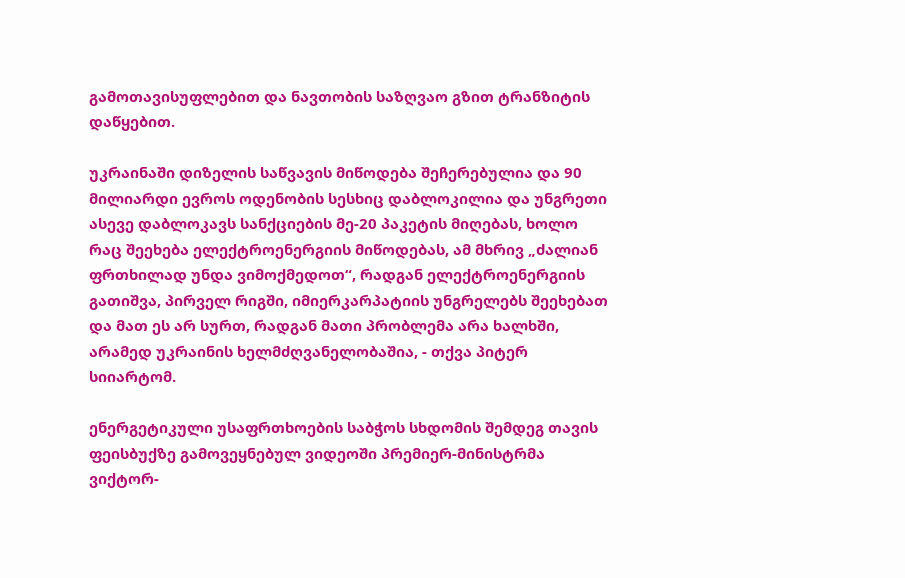გამოთავისუფლებით და ნავთობის საზღვაო გზით ტრანზიტის დაწყებით.

უკრაინაში დიზელის საწვავის მიწოდება შეჩერებულია და 90 მილიარდი ევროს ოდენობის სესხიც დაბლოკილია და უნგრეთი ასევე დაბლოკავს სანქციების მე-20 პაკეტის მიღებას, ხოლო რაც შეეხება ელექტროენერგიის მიწოდებას, ამ მხრივ „ძალიან ფრთხილად უნდა ვიმოქმედოთ“, რადგან ელექტროენერგიის გათიშვა, პირველ რიგში, იმიერკარპატიის უნგრელებს შეეხებათ და მათ ეს არ სურთ, რადგან მათი პრობლემა არა ხალხში, არამედ უკრაინის ხელმძღვანელობაშია, - თქვა პიტერ სიიარტომ.

ენერგეტიკული უსაფრთხოების საბჭოს სხდომის შემდეგ თავის ფეისბუქზე გამოვეყნებულ ვიდეოში პრემიერ-მინისტრმა ვიქტორ-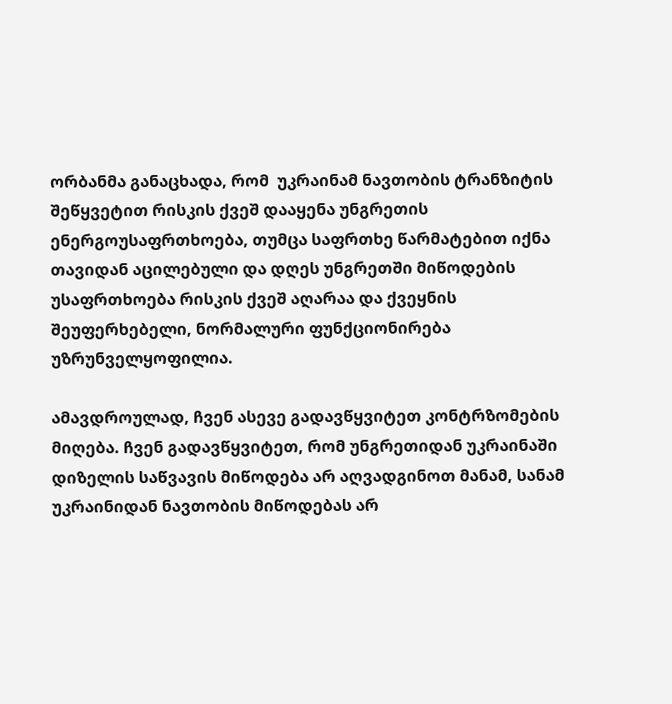ორბანმა განაცხადა, რომ  უკრაინამ ნავთობის ტრანზიტის შეწყვეტით რისკის ქვეშ დააყენა უნგრეთის ენერგოუსაფრთხოება, თუმცა საფრთხე წარმატებით იქნა თავიდან აცილებული და დღეს უნგრეთში მიწოდების უსაფრთხოება რისკის ქვეშ აღარაა და ქვეყნის შეუფერხებელი, ნორმალური ფუნქციონირება უზრუნველყოფილია.

ამავდროულად, ჩვენ ასევე გადავწყვიტეთ კონტრზომების მიღება. ჩვენ გადავწყვიტეთ, რომ უნგრეთიდან უკრაინაში დიზელის საწვავის მიწოდება არ აღვადგინოთ მანამ, სანამ უკრაინიდან ნავთობის მიწოდებას არ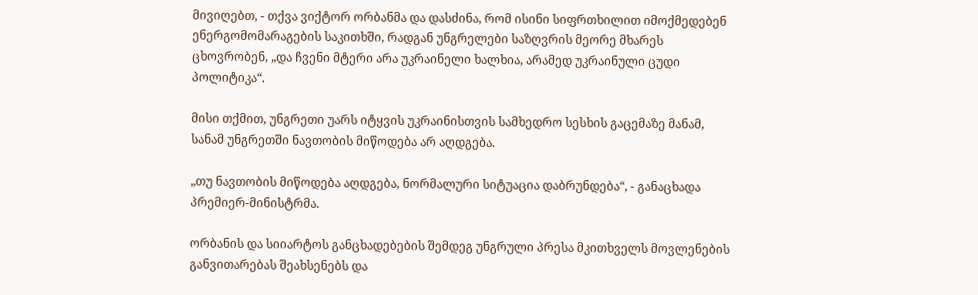მივიღებთ, - თქვა ვიქტორ ორბანმა და დასძინა, რომ ისინი სიფრთხილით იმოქმედებენ ენერგომომარაგების საკითხში, რადგან უნგრელები საზღვრის მეორე მხარეს ცხოვრობენ, „და ჩვენი მტერი არა უკრაინელი ხალხია, არამედ უკრაინული ცუდი პოლიტიკა“.

მისი თქმით, უნგრეთი უარს იტყვის უკრაინისთვის სამხედრო სესხის გაცემაზე მანამ, სანამ უნგრეთში ნავთობის მიწოდება არ აღდგება.

„თუ ნავთობის მიწოდება აღდგება, ნორმალური სიტუაცია დაბრუნდება“, - განაცხადა პრემიერ-მინისტრმა.

ორბანის და სიიარტოს განცხადებების შემდეგ უნგრული პრესა მკითხველს მოვლენების განვითარებას შეახსენებს და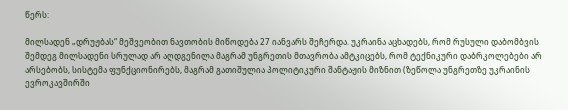წერს:

მილსადენ „დრუჟბას“ მეშვეობით ნავთობის მიწოდება 27 იანვარს შეჩერდა. უკრაინა აცხადებს, რომ რუსული დაბომბვის შემდეგ მილსადენი სრულად არ აღდგენილა მაგრამ უნგრეთის მთავრობა ამტკიცებს, რომ ტექნიკური დაბრკოლებები არ არსებობს, სისტემა ფუნქციონირებს, მაგრამ გათიშულია პოლიტიკური შანტაჟის მიზნით (ზეწოლა უნგრეთზე უკრაინის ევროკავშირში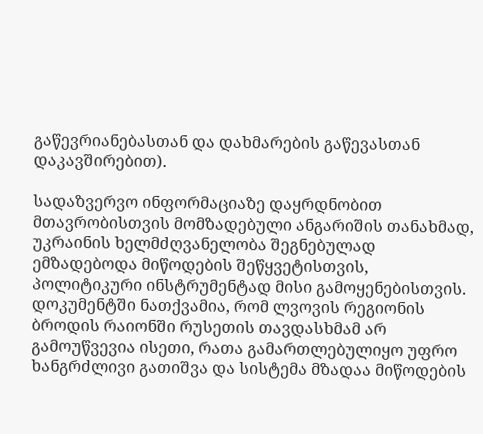გაწევრიანებასთან და დახმარების გაწევასთან დაკავშირებით).

სადაზვერვო ინფორმაციაზე დაყრდნობით მთავრობისთვის მომზადებული ანგარიშის თანახმად, უკრაინის ხელმძღვანელობა შეგნებულად ემზადებოდა მიწოდების შეწყვეტისთვის, პოლიტიკური ინსტრუმენტად მისი გამოყენებისთვის. დოკუმენტში ნათქვამია, რომ ლვოვის რეგიონის ბროდის რაიონში რუსეთის თავდასხმამ არ გამოუწვევია ისეთი, რათა გამართლებულიყო უფრო ხანგრძლივი გათიშვა და სისტემა მზადაა მიწოდების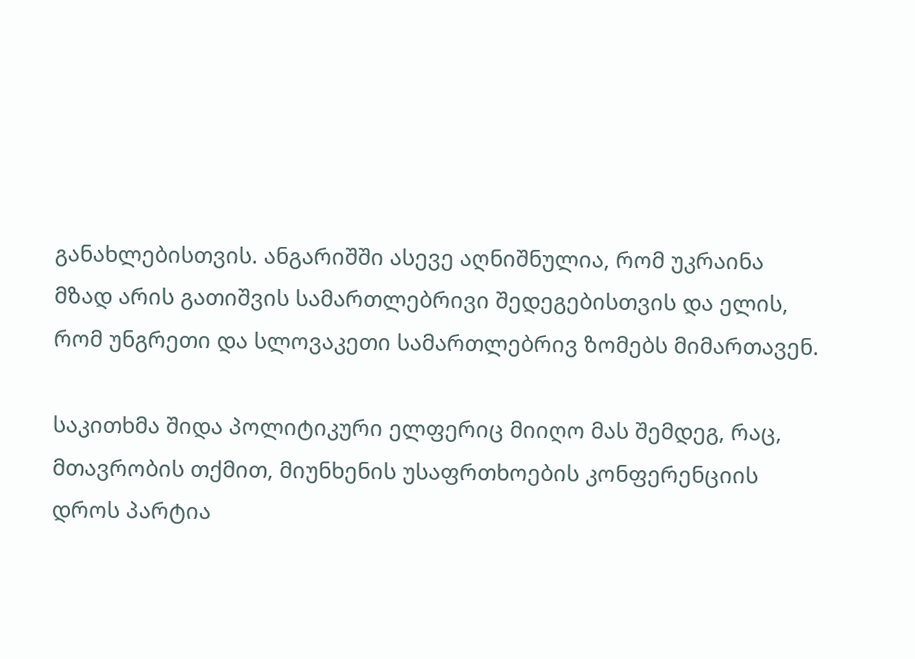განახლებისთვის. ანგარიშში ასევე აღნიშნულია, რომ უკრაინა მზად არის გათიშვის სამართლებრივი შედეგებისთვის და ელის, რომ უნგრეთი და სლოვაკეთი სამართლებრივ ზომებს მიმართავენ.

საკითხმა შიდა პოლიტიკური ელფერიც მიიღო მას შემდეგ, რაც, მთავრობის თქმით, მიუნხენის უსაფრთხოების კონფერენციის დროს პარტია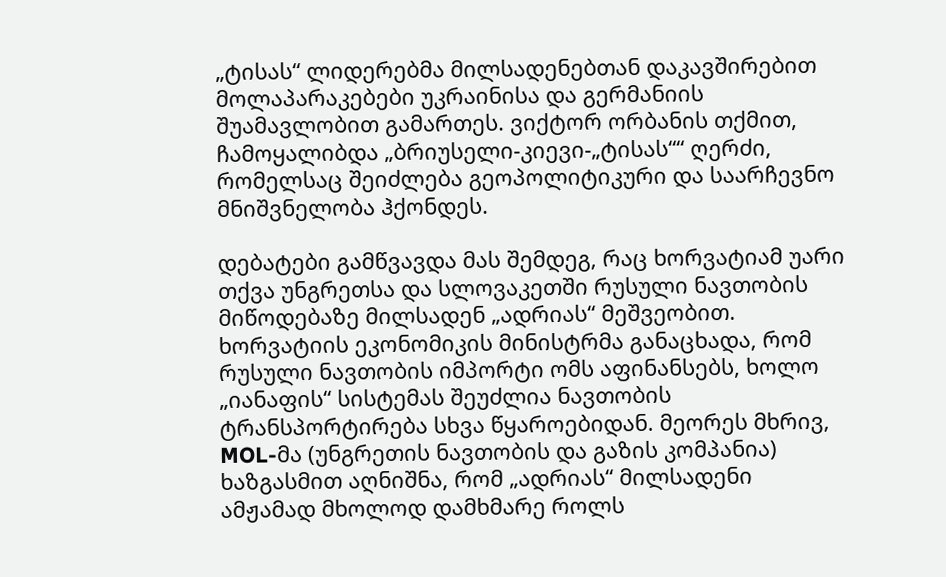„ტისას“ ლიდერებმა მილსადენებთან დაკავშირებით მოლაპარაკებები უკრაინისა და გერმანიის შუამავლობით გამართეს. ვიქტორ ორბანის თქმით, ჩამოყალიბდა „ბრიუსელი-კიევი-„ტისას““ ღერძი, რომელსაც შეიძლება გეოპოლიტიკური და საარჩევნო მნიშვნელობა ჰქონდეს.

დებატები გამწვავდა მას შემდეგ, რაც ხორვატიამ უარი თქვა უნგრეთსა და სლოვაკეთში რუსული ნავთობის მიწოდებაზე მილსადენ „ადრიას“ მეშვეობით. ხორვატიის ეკონომიკის მინისტრმა განაცხადა, რომ რუსული ნავთობის იმპორტი ომს აფინანსებს, ხოლო „იანაფის“ სისტემას შეუძლია ნავთობის ტრანსპორტირება სხვა წყაროებიდან. მეორეს მხრივ, MOL-მა (უნგრეთის ნავთობის და გაზის კომპანია) ხაზგასმით აღნიშნა, რომ „ადრიას“ მილსადენი ამჟამად მხოლოდ დამხმარე როლს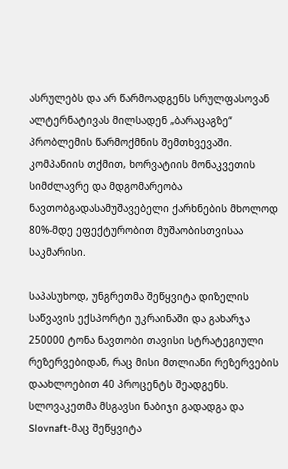ასრულებს და არ წარმოადგენს სრულფასოვან ალტერნატივას მილსადენ „ბარაცაგზე“ პრობლემის წარმოქმნის შემთხვევაში. კომპანიის თქმით, ხორვატიის მონაკვეთის სიმძლავრე და მდგომარეობა ნავთობგადასამუშავებელი ქარხნების მხოლოდ 80%-მდე ეფექტურობით მუშაობისთვისაა საკმარისი.

საპასუხოდ, უნგრეთმა შეწყვიტა დიზელის საწვავის ექსპორტი უკრაინაში და გახარჯა 250000 ტონა ნავთობი თავისი სტრატეგიული რეზერვებიდან, რაც მისი მთლიანი რეზერვების დაახლოებით 40 პროცენტს შეადგენს. სლოვაკეთმა მსგავსი ნაბიჯი გადადგა და Slovnaft-მაც შეწყვიტა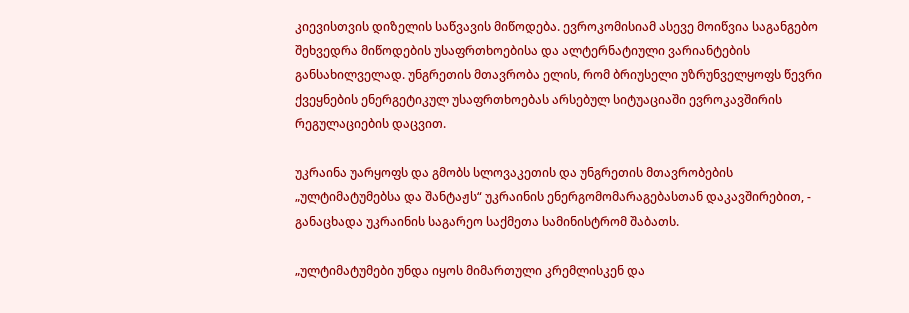კიევისთვის დიზელის საწვავის მიწოდება. ევროკომისიამ ასევე მოიწვია საგანგებო შეხვედრა მიწოდების უსაფრთხოებისა და ალტერნატიული ვარიანტების განსახილველად. უნგრეთის მთავრობა ელის, რომ ბრიუსელი უზრუნველყოფს წევრი ქვეყნების ენერგეტიკულ უსაფრთხოებას არსებულ სიტუაციაში ევროკავშირის რეგულაციების დაცვით.

უკრაინა უარყოფს და გმობს სლოვაკეთის და უნგრეთის მთავრობების „ულტიმატუმებსა და შანტაჟს“ უკრაინის ენერგომომარაგებასთან დაკავშირებით, - განაცხადა უკრაინის საგარეო საქმეთა სამინისტრომ შაბათს.

„ულტიმატუმები უნდა იყოს მიმართული კრემლისკენ და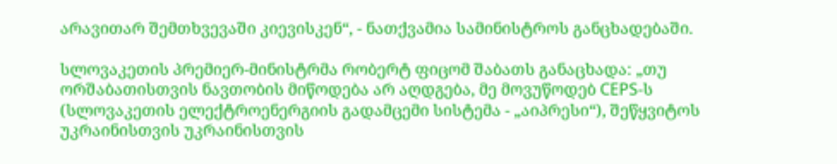არავითარ შემთხვევაში კიევისკენ“, - ნათქვამია სამინისტროს განცხადებაში.

სლოვაკეთის პრემიერ-მინისტრმა რობერტ ფიცომ შაბათს განაცხადა: „თუ ორშაბათისთვის ნავთობის მიწოდება არ აღდგება, მე მოვუწოდებ CEPS-ს (სლოვაკეთის ელექტროენერგიის გადამცემი სისტემა - „აიპრესი“), შეწყვიტოს უკრაინისთვის უკრაინისთვის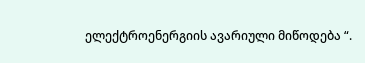ელექტროენერგიის ავარიული მიწოდება “.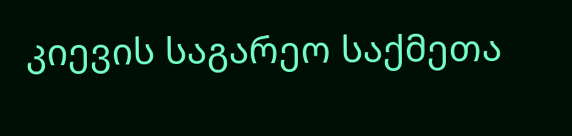კიევის საგარეო საქმეთა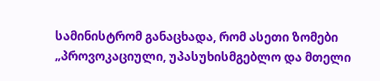სამინისტრომ განაცხადა, რომ ასეთი ზომები „პროვოკაციული, უპასუხისმგებლო და მთელი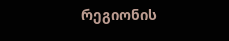რეგიონის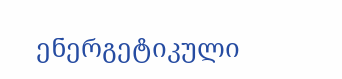ენერგეტიკული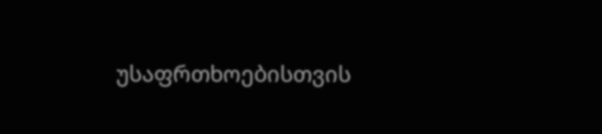უსაფრთხოებისთვის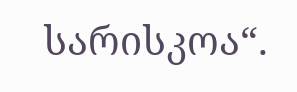სარისკოა“.